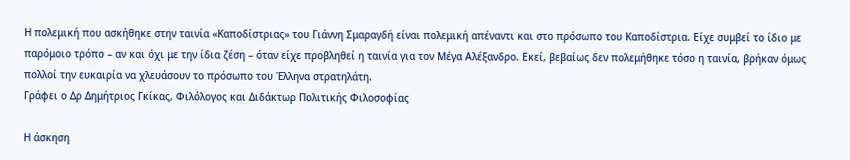Η πολεμική που ασκήθηκε στην ταινία «Καποδίστριας» του Γιάννη Σμαραγδή είναι πολεμική απέναντι και στο πρόσωπο του Καποδίστρια. Είχε συμβεί το ίδιο με παρόμοιο τρόπο – αν και όχι με την ίδια ζέση – όταν είχε προβληθεί η ταινία για τον Μέγα Αλέξανδρο. Εκεί, βεβαίως δεν πολεμήθηκε τόσο η ταινία, βρήκαν όμως πολλοί την ευκαιρία να χλευάσουν το πρόσωπο του Έλληνα στρατηλάτη.
Γράφει ο Δρ Δημήτριος Γκίκας, Φιλόλογος και Διδάκτωρ Πολιτικής Φιλοσοφίας

Η άσκηση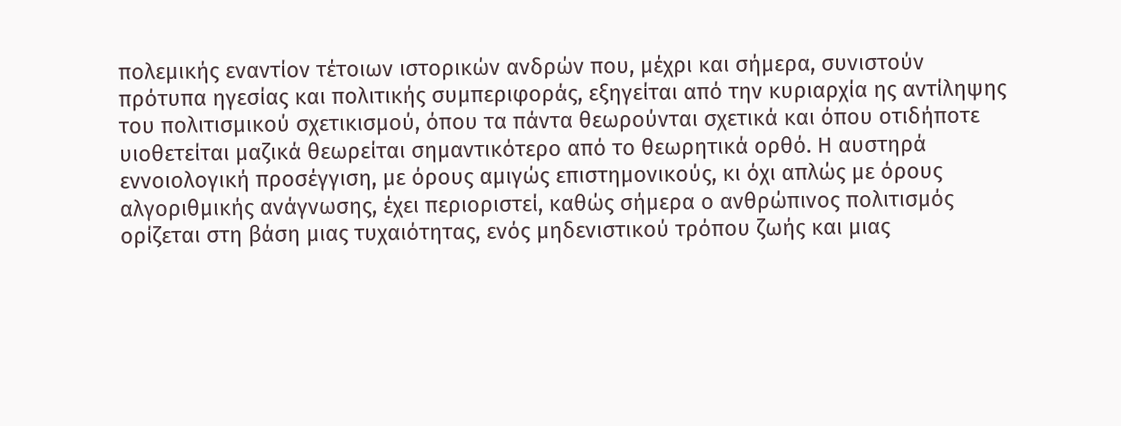πολεμικής εναντίον τέτοιων ιστορικών ανδρών που, μέχρι και σήμερα, συνιστούν πρότυπα ηγεσίας και πολιτικής συμπεριφοράς, εξηγείται από την κυριαρχία ης αντίληψης του πολιτισμικού σχετικισμού, όπου τα πάντα θεωρούνται σχετικά και όπου οτιδήποτε υιοθετείται μαζικά θεωρείται σημαντικότερο από το θεωρητικά ορθό. Η αυστηρά εννοιολογική προσέγγιση, με όρους αμιγώς επιστημονικούς, κι όχι απλώς με όρους αλγοριθμικής ανάγνωσης, έχει περιοριστεί, καθώς σήμερα ο ανθρώπινος πολιτισμός ορίζεται στη βάση μιας τυχαιότητας, ενός μηδενιστικού τρόπου ζωής και μιας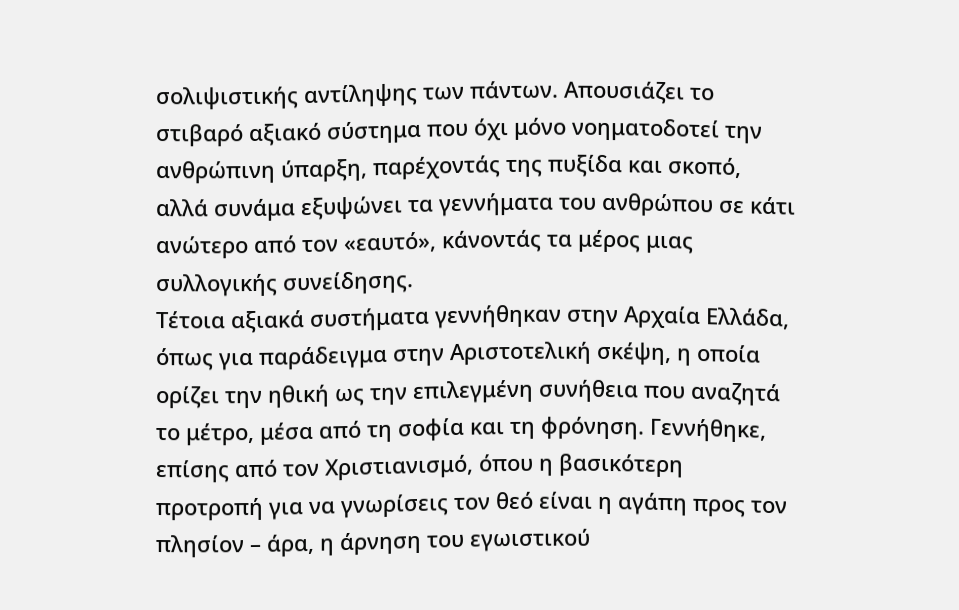σολιψιστικής αντίληψης των πάντων. Απουσιάζει το στιβαρό αξιακό σύστημα που όχι μόνο νοηματοδοτεί την ανθρώπινη ύπαρξη, παρέχοντάς της πυξίδα και σκοπό, αλλά συνάμα εξυψώνει τα γεννήματα του ανθρώπου σε κάτι ανώτερο από τον «εαυτό», κάνοντάς τα μέρος μιας συλλογικής συνείδησης.
Τέτοια αξιακά συστήματα γεννήθηκαν στην Αρχαία Ελλάδα, όπως για παράδειγμα στην Αριστοτελική σκέψη, η οποία ορίζει την ηθική ως την επιλεγμένη συνήθεια που αναζητά το μέτρο, μέσα από τη σοφία και τη φρόνηση. Γεννήθηκε, επίσης από τον Χριστιανισμό, όπου η βασικότερη προτροπή για να γνωρίσεις τον θεό είναι η αγάπη προς τον πλησίον – άρα, η άρνηση του εγωιστικού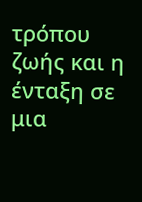τρόπου ζωής και η ένταξη σε μια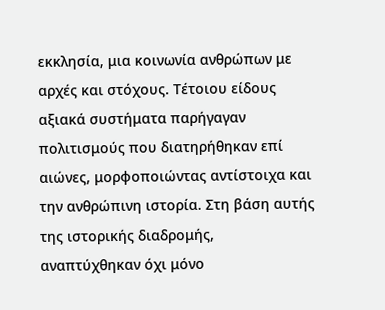εκκλησία, μια κοινωνία ανθρώπων με αρχές και στόχους. Τέτοιου είδους αξιακά συστήματα παρήγαγαν πολιτισμούς που διατηρήθηκαν επί αιώνες, μορφοποιώντας αντίστοιχα και την ανθρώπινη ιστορία. Στη βάση αυτής της ιστορικής διαδρομής, αναπτύχθηκαν όχι μόνο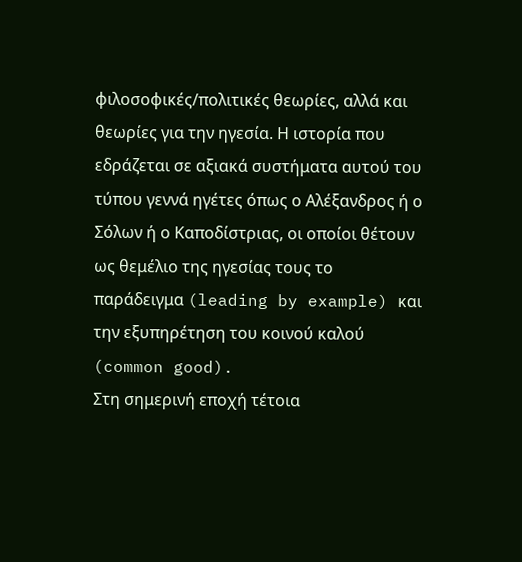φιλοσοφικές/πολιτικές θεωρίες, αλλά και θεωρίες για την ηγεσία. Η ιστορία που εδράζεται σε αξιακά συστήματα αυτού του τύπου γεννά ηγέτες όπως ο Αλέξανδρος ή ο Σόλων ή ο Καποδίστριας, οι οποίοι θέτουν ως θεμέλιο της ηγεσίας τους το παράδειγμα (leading by example) και την εξυπηρέτηση του κοινού καλού (common good).
Στη σημερινή εποχή τέτοια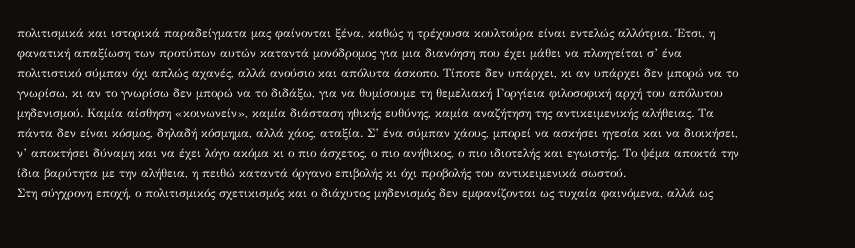πολιτισμικά και ιστορικά παραδείγματα μας φαίνονται ξένα, καθώς η τρέχουσα κουλτούρα είναι εντελώς αλλότρια. Έτσι, η φανατική απαξίωση των προτύπων αυτών καταντά μονόδρομος για μια διανόηση που έχει μάθει να πλοηγείται σ’ ένα πολιτιστικό σύμπαν όχι απλώς αχανές, αλλά ανούσιο και απόλυτα άσκοπο. Τίποτε δεν υπάρχει, κι αν υπάρχει δεν μπορώ να το γνωρίσω, κι αν το γνωρίσω δεν μπορώ να το διδάξω, για να θυμίσουμε τη θεμελιακή Γοργίεια φιλοσοφική αρχή του απόλυτου μηδενισμού. Καμία αίσθηση «κοινωνείν», καμία διάσταση ηθικής ευθύνης, καμία αναζήτηση της αντικειμενικής αλήθειας. Τα πάντα δεν είναι κόσμος, δηλαδή κόσμημα, αλλά χάος, αταξία. Σ’ ένα σύμπαν χάους, μπορεί να ασκήσει ηγεσία και να διοικήσει, ν’ αποκτήσει δύναμη και να έχει λόγο ακόμα κι ο πιο άσχετος, ο πιο ανήθικος, ο πιο ιδιοτελής και εγωιστής. Το ψέμα αποκτά την ίδια βαρύτητα με την αλήθεια, η πειθώ καταντά όργανο επιβολής κι όχι προβολής του αντικειμενικά σωστού.
Στη σύγχρονη εποχή, ο πολιτισμικός σχετικισμός και ο διάχυτος μηδενισμός δεν εμφανίζονται ως τυχαία φαινόμενα, αλλά ως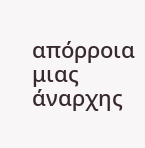απόρροια μιας άναρχης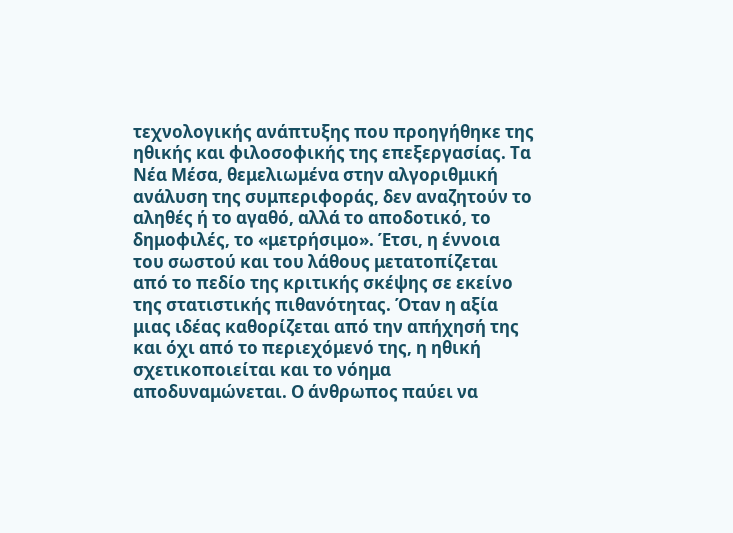τεχνολογικής ανάπτυξης που προηγήθηκε της ηθικής και φιλοσοφικής της επεξεργασίας. Τα Νέα Μέσα, θεμελιωμένα στην αλγοριθμική ανάλυση της συμπεριφοράς, δεν αναζητούν το αληθές ή το αγαθό, αλλά το αποδοτικό, το δημοφιλές, το «μετρήσιμο». Έτσι, η έννοια του σωστού και του λάθους μετατοπίζεται από το πεδίο της κριτικής σκέψης σε εκείνο της στατιστικής πιθανότητας. Όταν η αξία μιας ιδέας καθορίζεται από την απήχησή της και όχι από το περιεχόμενό της, η ηθική σχετικοποιείται και το νόημα αποδυναμώνεται. Ο άνθρωπος παύει να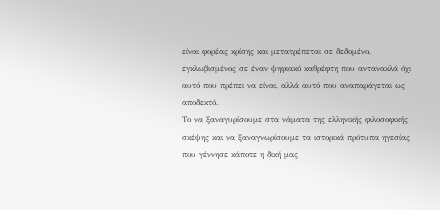είναι φορέας κρίσης και μετατρέπεται σε δεδομένο, εγκλωβισμένος σε έναν ψηφιακό καθρέφτη που αντανακλά όχι αυτό που πρέπει να είναι, αλλά αυτό που αναπαράγεται ως αποδεκτό.
Το να ξαναγυρίσουμε στα νάματα της ελληνικής φιλοσοφικής σκέψης και να ξαναγνωρίσουμε τα ιστορικά πρότυπα ηγεσίας που γέννησε κάποτε η δική μας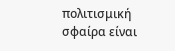πολιτισμική σφαίρα είναι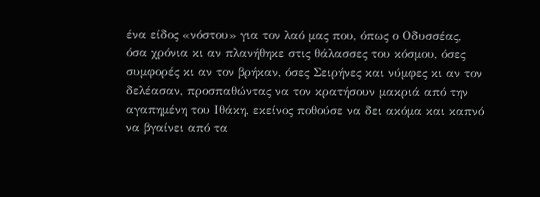ένα είδος «νόστου» για τον λαό μας που, όπως ο Οδυσσέας, όσα χρόνια κι αν πλανήθηκε στις θάλασσες του κόσμου, όσες συμφορές κι αν τον βρήκαν, όσες Σειρήνες και νύμφες κι αν τον δελέασαν, προσπαθώντας να τον κρατήσουν μακριά από την αγαπημένη του Ιθάκη, εκείνος ποθούσε να δει ακόμα και καπνό να βγαίνει από τα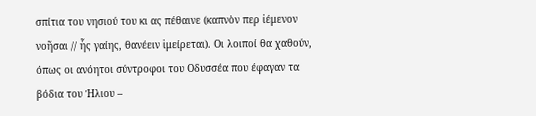σπίτια του νησιού του κι ας πέθαινε (καπνὸν περ ἰέμενον νοῆσαι // ἧς γαίης, θανέειν ἱμείρεται). Οι λοιποί θα χαθούν, όπως οι ανόητοι σύντροφοι του Οδυσσέα που έφαγαν τα βόδια του Ήλιου –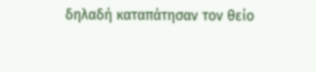δηλαδή καταπάτησαν τον θείο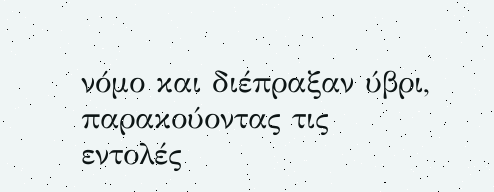νόμο και διέπραξαν ύβρι, παρακούοντας τις εντολές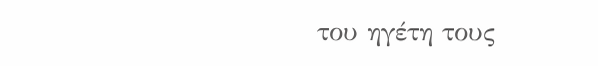του ηγέτη τους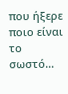που ήξερε ποιο είναι το σωστό…